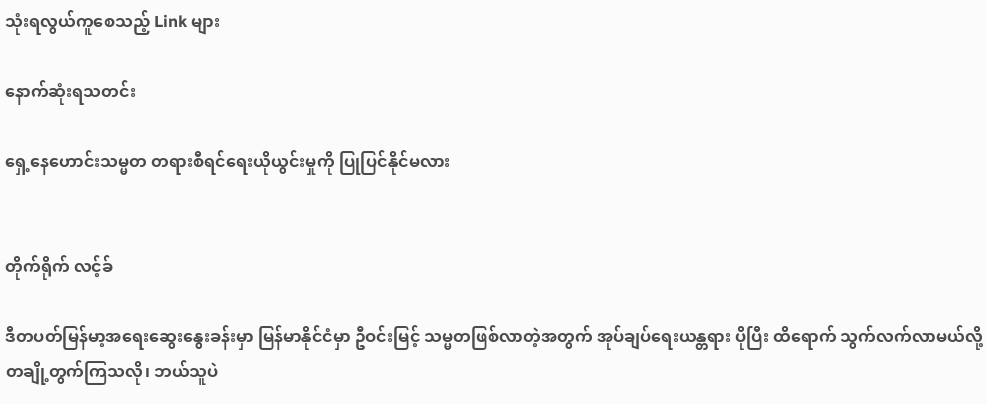သုံးရလွယ်ကူစေသည့် Link များ

နောက်ဆုံးရသတင်း

ရှေ့နေဟောင်းသမ္မတ တရားစီရင်ရေးယိုယွင်းမှုကို ပြုပြင်နိုင်မလား


တိုက်ရိုက် လင့်ခ်

ဒီတပတ်မြန်မာ့အရေးဆွေးနွေးခန်းမှာ မြန်မာနိုင်ငံမှာ ဦဝင်းမြင့် သမ္မတဖြစ်လာတဲ့အတွက် အုပ်ချပ်ရေးယန္တရား ပိုပြီး ထိရောက် သွက်လက်လာမယ်လို့ တချို့တွက်ကြသလို၊ ဘယ်သူပဲ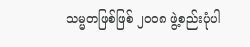သမ္မတဖြစ်ဖြစ် ၂၀၀၈ ဖွဲ့စည်းပုံပါ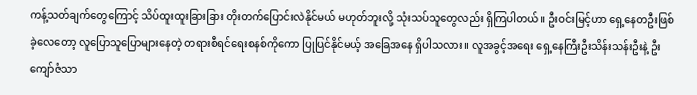ကန့်သတ်ချက်တွေကြောင့် သိပ်ထူးထူးခြားခြား တိုးတက်ပြောင်းလဲနိုင်မယ် မဟုတ်ဘူးလို့ သုံးသပ်သူတွေလည်း ရှိကြပါတယ်။ ဦးဝင်းမြင့်ဟာ ရှေ့နေတဦးဖြစ်ခဲ့လေတော့ လူပြောသူပြောများနေတဲ့ တရားစီရင်ရေးစနစ်ကိုကော ပြုပြင်နိုင်မယ့် အခြေအနေ ရှိပါသလား။ လူအခွင့်အရေး ရှေ့နေကြီးဦးသိန်းသန်းဦးနဲ့ ဦးကျော်ဇံသာ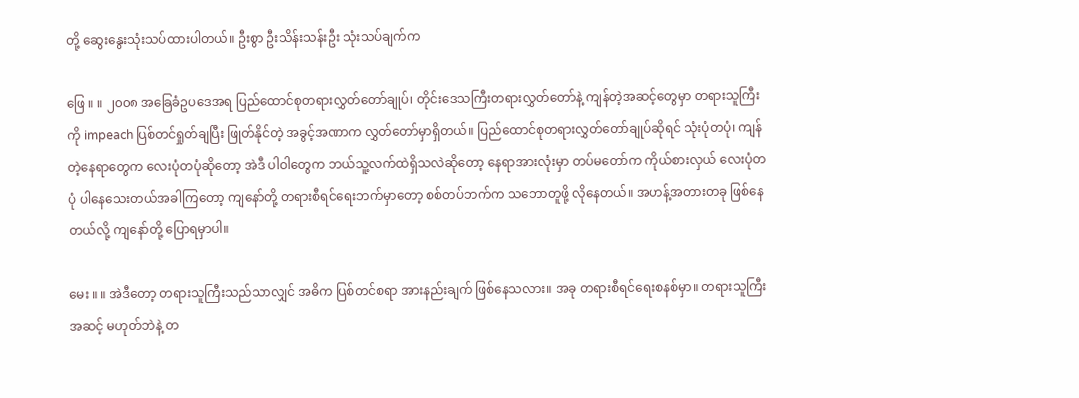တို့ ဆွေးနွေးသုံးသပ်ထားပါတယ်။ ဦးစွာ ဦးသိန်းသန်းဦး သုံးသပ်ချက်က

ဖြေ ။ ။ ၂၀၀၈ အခြေခံဥပဒေအရ ပြည်ထောင်စုတရားလွှတ်တော်ချုပ်၊ တိုင်းဒေသကြီးတရားလွှတ်တော်နဲ့ ကျန်တဲ့အဆင့်တွေမှာ တရားသူကြီးကို impeach ပြစ်တင်ရှုတ်ချပြီး ဖြုတ်နိုင်တဲ့ အခွင့်အဏာက လွှတ်တော်မှာရှိတယ်။ ပြည်ထောင်စုတရားလွှတ်တော်ချုပ်ဆိုရင် သုံးပုံတပုံ၊ ကျန်တဲ့နေရာတွေက လေးပုံတပုံဆိုတော့ အဲဒီ ပါဝါတွေက ဘယ်သူ့လက်ထဲရှိသလဲဆိုတော့ နေရာအားလုံးမှာ တပ်မတော်က ကိုယ်စားလှယ် လေးပုံတပုံ ပါနေသေးတယ်အခါကြတော့ ကျနော်တို့ တရားစီရင်ရေးဘက်မှာတော့ စစ်တပ်ဘက်က သဘောတူဖို့ လိုနေတယ်။ အဟန့်အတားတခု ဖြစ်နေတယ်လို့ ကျနော်တို့ ပြောရမှာပါ။

မေး ။ ။ အဲဒီတော့ တရားသူကြီးသည်သာလျှင် အဓိက ပြစ်တင်စရာ အားနည်းချက် ဖြစ်နေသလား။ အခု တရားစီရင်ရေးစနစ်မှာ။ တရားသူကြီးအဆင့် မဟုတ်ဘဲနဲ့ တ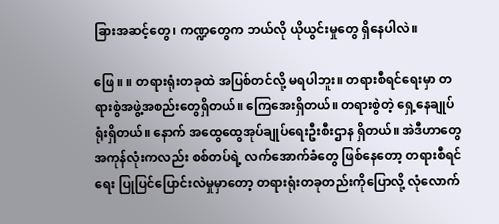ခြားအဆင့်တွေ၊ ကဏ္ဍတွေက ဘယ်လို ယိုယွင်းမှုတွေ ရှိနေပါလဲ။

ဖြေ ။ ။ တရားရုံးတခုထဲ အပြစ်တင်လို့ မရပါဘူး။ တရားစီရင်ရေးမှာ တရားစွဲအဖွဲ့အစည်းတွေရှိတယ်။ ကြေအေးရှိတယ်။ တရားစွဲတဲ့ ရှေ့နေချုပ်ရုံးရှိတယ်။ နောက် အထွေထွေအုပ်ချုပ်ရေးဦးစီးဌာန ရှိတယ်။ အဲဒီဟာတွေ အကုန်လုံးကလည်း စစ်တပ်ရဲ့ လက်အောက်ခံတွေ ဖြစ်နေတော့ တရားစီရင်ရေး ပြုပြင်ပြောင်းလဲမှုမှာတော့ တရားရုံးတခုတည်းကိုပြောလို့ လုံလောက်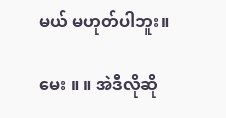မယ် မဟုတ်ပါဘူး။

မေး ။ ။ အဲဒီလိုဆို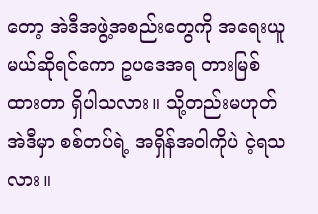တော့ အဲဒီအဖွဲ့အစည်းတွေကို အရေးယူမယ်ဆိုရင်ကော ဥပဒေအရ တားမြစ်ထားတာ ရှိပါသလား။ သို့တည်းမဟုတ် အဲဒီမှာ စစ်တပ်ရဲ့ အရှိန်အဝါကိုပဲ ငဲ့ရသလား။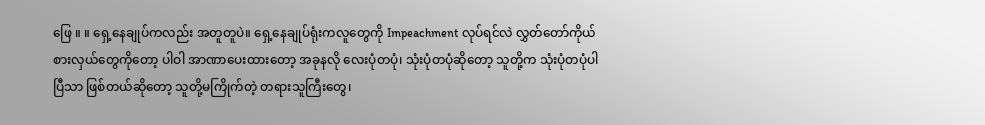ဖြေ ။ ။ ရှေ့နေချုပ်ကလည်း အတူတူပဲ။ ရှေ့နေချုပ်ရုံးကလူတွေကို Impeachment လုပ်ရင်လဲ လွှတ်တော်ကိုယ်စားလှယ်တွေကိုတော့ ပါဝါ အာဏာပေးထားတော့ အခုနလို လေးပုံတပုံ၊ သုံးပုံတပုံဆိုတော့ သူတို့က သုံးပုံတပုံပါပြီသာ ဖြစ်တယ်ဆိုတော့ သူတို့မကြိုက်တဲ့ တရားသူကြီးတွေ၊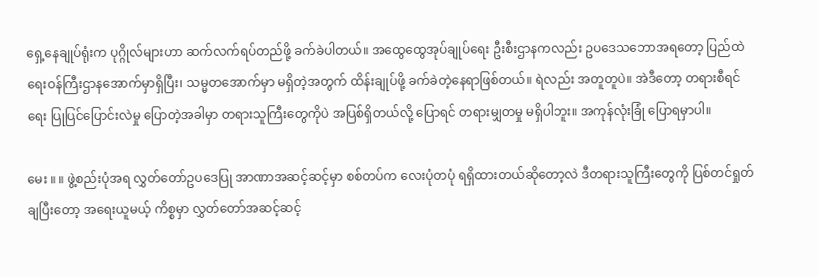ရှေ့နေချုပ်ရုံးက ပုဂ္ဂိုလ်များဟာ ဆက်လက်ရပ်တည်ဖို့ ခက်ခဲပါတယ်။ အထွေထွေအုပ်ချုပ်ရေး ဦးစီးဌာနကလည်း ဥပဒေသဘောအရတော့ ပြည်ထဲရေးဝန်ကြီးဌာနအောက်မှာရှိပြီး၊ သမ္မတအောက်မှာ မရှိတဲ့အတွက် ထိန်းချုပ်ဖို့ ခက်ခဲတဲ့နေရာဖြစ်တယ်။ ရဲလည်း အတူတူပဲ။ အဲဒီတော့ တရားစီရင်ရေး ပြုပြင်ပြောင်းလဲမှု ပြောတဲ့အခါမှာ တရားသူကြီးတွေကိုပဲ အပြစ်ရှိတယ်လို့ ပြောရင် တရားမျှတမှု မရှိပါဘူး။ အကုန်လုံးခြုံ ပြောရမှာပါ။

မေး ။ ။ ဖွဲ့စည်းပုံအရ လွှတ်တော်ဥပဒေပြု အာဏာအဆင့်ဆင့်မှာ စစ်တပ်က လေးပုံတပုံ ရရှိထားတယ်ဆိုတော့လဲ ဒီတရားသူကြီးတွေကို ပြစ်တင်ရှုတ်ချပြီးတော့ အရေးယူမယ့် ကိစ္စမှာ လွှတ်တော်အဆင့်ဆင့်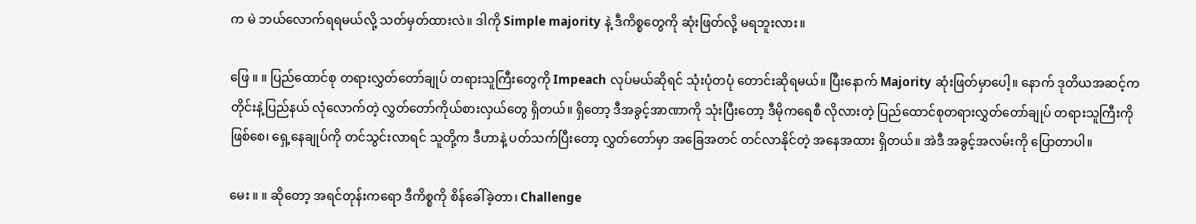က မဲ ဘယ်လောက်ရရမယ်လို့ သတ်မှတ်ထားလဲ။ ဒါကို Simple majority နဲ့ ဒီကိစ္စတွေကို ဆုံးဖြတ်လို့ မရဘူးလား။

ဖြေ ။ ။ ပြည်ထောင်စု တရားလွှတ်တော်ချုပ် တရားသူကြီးတွေကို Impeach လုပ်မယ်ဆိုရင် သုံးပုံတပုံ တောင်းဆိုရမယ်။ ပြီးနောက် Majority ဆုံးဖြတ်မှာပေါ့။ နောက် ဒုတိယအဆင့်က တိုင်းနဲ့ပြည်နယ် လုံလောက်တဲ့ လွှတ်တော်ကိုယ်စားလှယ်တွေ ရှိတယ်။ ရှိတော့ ဒီအခွင့်အာဏာကို သုံးပြီးတော့ ဒီမိုကရေစီ လိုလားတဲ့ ပြည်ထောင်စုတရားလွှတ်တော်ချုပ် တရားသူကြီးကိုဖြစ်စေ၊ ရှေ့နေချုပ်ကို တင်သွင်းလာရင် သူတို့က ဒီဟာနဲ့ ပတ်သက်ပြီးတော့ လွှတ်တော်မှာ အခြေအတင် တင်လာနိုင်တဲ့ အနေအထား ရှိတယ်။ အဲဒီ အခွင့်အလမ်းကို ပြောတာပါ။

မေး ။ ။ ဆိုတော့ အရင်တုန်းကရော ဒီကိစ္စကို စိန်ခေါ်ခဲ့တာ၊ Challenge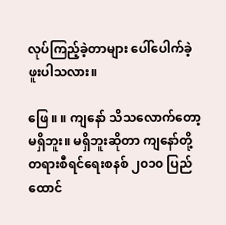လုပ်ကြည့်ခဲ့တာများ ပေါ်ပေါက်ခဲ့ဖူးပါသလား။

ဖြေ ။ ။ ကျနော် သိသလောက်တော့ မရှိဘူး။ မရှိဘူးဆိုတာ ကျနော်တို့ တရားစီရင်ရေးစနစ် ၂၀၁၀ ပြည်ထောင်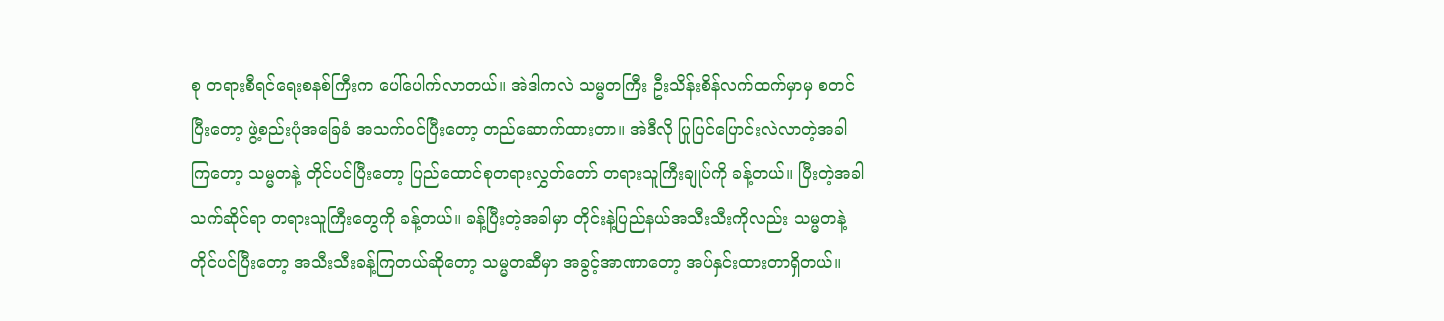စု တရားစီရင်ရေးစနစ်ကြီးက ပေါ်ပေါက်လာတယ်။ အဲဒါကလဲ သမ္မတကြီး ဦးသိန်းစိန်လက်ထက်မှာမှ စတင်ပြီးတော့ ဖွဲ့စည်းပုံအခြေခံ အသက်ဝင်ပြီးတော့ တည်ဆောက်ထားတာ။ အဲဒီလို ပြုပြင်ပြောင်းလဲလာတဲ့အခါကြတော့ သမ္မတနဲ့ တိုင်ပင်ပြီးတော့ ပြည်ထောင်စုတရားလွှတ်တော် တရားသူကြီးချုပ်ကို ခန့်တယ်။ ပြီးတဲ့အခါ သက်ဆိုင်ရာ တရားသူကြီးတွေကို ခန့်တယ်။ ခန့်ပြီးတဲ့အခါမှာ တိုင်းနဲ့ပြည်နယ်အသီးသီးကိုလည်း သမ္မတနဲ့ တိုင်ပင်ပြီးတော့ အသီးသီးခန့်ကြတယ်ဆိုတော့ သမ္မတဆီမှာ အခွင့်အာဏာတော့ အပ်နှင်းထားတာရှိတယ်။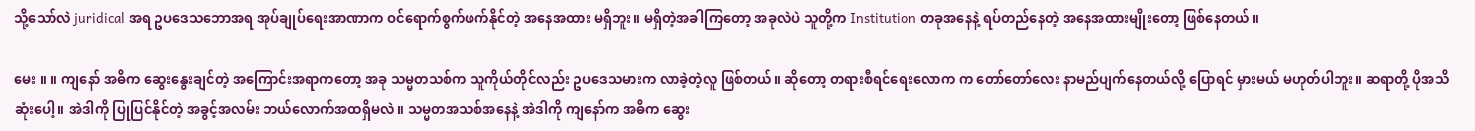သို့သော်လဲ juridical အရ ဥပဒေသဘောအရ အုပ်ချုပ်ရေးအာဏာက ဝင်ရောက်စွက်ဖက်နိုင်တဲ့ အနေအထား မရှိဘူး။ မရှိတဲ့အခါကြတော့ အခုလဲပဲ သူတို့က Institution တခုအနေနဲ့ ရပ်တည်နေတဲ့ အနေအထားမျိုးတော့ ဖြစ်နေတယ်။

မေး ။ ။ ကျနော် အဓိက ဆွေးနွေးချင်တဲ့ အကြောင်းအရာကတော့ အခု သမ္မတသစ်က သူကိုယ်တိုင်လည်း ဥပဒေသမားက လာခဲ့တဲ့လူ ဖြစ်တယ်။ ဆိုတော့ တရားစီရင်ရေးလောက က တော်တော်လေး နာမည်ပျက်နေတယ်လို့ ပြောရင် မှားမယ် မဟုတ်ပါဘူး။ ဆရာတို့ ပိုအသိဆုံးပေါ့။ အဲဒါကို ပြုပြင်နိုင်တဲ့ အခွင့်အလမ်း ဘယ်လောက်အထရှိမလဲ။ သမ္မတအသစ်အနေနဲ့ အဲဒါကို ကျနော်က အဓိက ဆွေး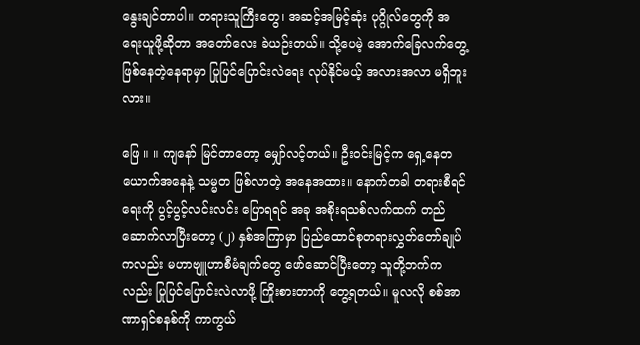နွေးချင်တာပါ။ တရားသူကြီးတွေ၊ အဆင့်အမြင့်ဆုံး ပုဂ္ဂိုလ်တွေကို အရေးယူဖို့ဆိုတာ အတော်လေး ခဲယဉ်းတယ်။ သို့ပေမဲ့ အောက်ခြေလက်တွေ့ ဖြစ်နေတဲ့နေရာမှာ ပြုပြင်ပြောင်းလဲရေး လုပ်နိုင်မယ့် အလားအလာ မရှိဘူးလား။

ဖြေ ။ ။ ကျနော် မြင်တာတော့ မျှော်လင့်တယ်။ ဦးဝင်းမြင့်က ရှေ့နေတယောက်အနေနဲ့ သမ္မတ ဖြစ်လာတဲ့ အနေအထား။ နောက်တခါ တရားစီရင်ရေးကို ပွင့်ပွင့်လင်းလင်း ပြောရရင် အခု အစိုးရသစ်လက်ထက် တည်ဆောက်လာပြီးတော့ (၂) နှစ်အကြာမှာ ပြည်ထောင်စုတရားလွှတ်တော်ချုပ်ကလည်း မဟာဗျူဟာစီမံချက်တွေ ဖော်ဆောင်ပြီးတော့ သူတို့ဘက်ကလည်း ပြုပြင်ပြောင်းလဲလာဖို့ ကြိုးစားတာကို တွေ့ရတယ်။ မူလလို စစ်အာဏာရှင်စနစ်ကို ကာကွယ်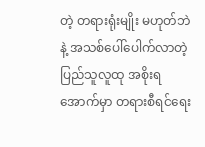တဲ့ တရားရုံးမျိုး မဟုတ်ဘဲနဲ့ အသစ်ပေါ်ပေါက်လာတဲ့ ပြည်သူလူထု အစိုးရအောက်မှာ တရားစီရင်ရေး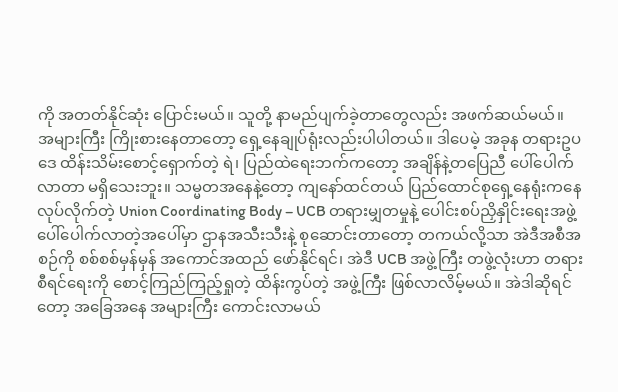ကို အတတ်နိုင်ဆုံး ပြောင်းမယ်။ သူတို့ နာမည်ပျက်ခဲ့တာတွေလည်း အဖက်ဆယ်မယ်။ အများကြီး ကြိုးစားနေတာတော့ ရှေ့နေချုပ်ရုံးလည်းပါပါတယ်။ ဒါပေမဲ့ အခုန တရားဥပဒေ ထိန်းသိမ်းစောင့်ရှောက်တဲ့ ရဲ၊ ပြည်ထဲရေးဘက်ကတော့ အချိန်နဲ့တပြေညီ ပေါ်ပေါက်လာတာ မရှိသေးဘူး။ သမ္မတအနေနဲ့တော့ ကျနော်ထင်တယ် ပြည်ထောင်စုရှေ့နေရုံးကနေ လုပ်လိုက်တဲ့ Union Coordinating Body – UCB တရားမျှတမှုနဲ့ ပေါင်းစပ်ညှိနှိုင်းရေးအဖွဲ့ ပေါ်ပေါက်လာတဲ့အပေါ်မှာ ဌာနအသီးသီးနဲ့ စုဆောင်းတာတော့ တကယ်လို့သာ အဲဒီအစီအစဉ်ကို စစ်စစ်မှန်မှန် အကောင်အထည် ဖော်နိုင်ရင်၊ အဲဒီ UCB အဖွဲ့ကြီး တဖွဲ့လုံးဟာ တရားစီရင်ရေးကို စောင့်ကြည်ကြည့်ရှုတဲ့ ထိန်းကွပ်တဲ့ အဖွဲ့ကြီး ဖြစ်လာလိမ့်မယ်။ အဲဒါဆိုရင်တော့ အခြေအနေ အများကြီး ကောင်းလာမယ်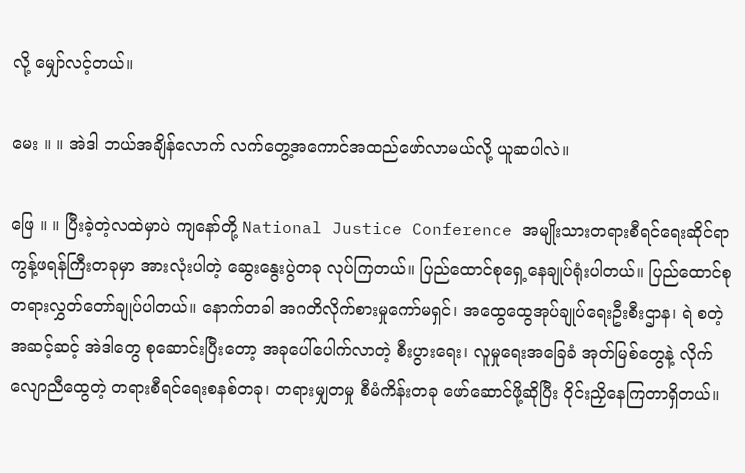လို့ မျှော်လင့်တယ်။

မေး ။ ။ အဲဒါ ဘယ်အချိန်လောက် လက်တွေ့အကောင်အထည်ဖော်လာမယ်လို့ ယူဆပါလဲ။

ဖြေ ။ ။ ပြီးခဲ့တဲ့လထဲမှာပဲ ကျနော်တို့ National Justice Conference အမျိုးသားတရားစီရင်ရေးဆိုင်ရာ ကွန့်ဖရန်ကြီးတခုမှာ အားလုံးပါတဲ့ ဆွေးနွေးပွဲတခု လုပ်ကြတယ်။ ပြည်ထောင်စုရှေ့နေချုပ်ရုံးပါတယ်။ ပြည်ထောင်စုတရားလွှတ်တော်ချုပ်ပါတယ်။ နောက်တခါ အဂတိလိုက်စားမှုကော်မရှင်၊ အထွေထွေအုပ်ချုပ်ရေးဦးစီးဌာန၊ ရဲ စတဲ့ အဆင့်ဆင့် အဲဒါတွေ စုဆောင်းပြီးတော့ အခုပေါ်ပေါက်လာတဲ့ စီးပွားရေး၊ လူမှုရေးအခြေခံ အုတ်မြစ်တွေနဲ့ လိုက်လျောညီထွေတဲ့ တရားစီရင်ရေးစနစ်တခု၊ တရားမျှတမှု စီမံကိန်းတခု ဖော်ဆောင်ဖို့ဆိုပြီး ဝိုင်းညှိနေကြတာရှိတယ်။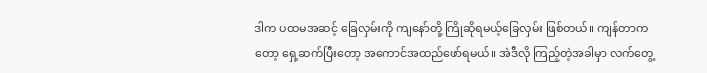ဒါက ပထမအဆင့် ခြေလှမ်းကို ကျနော်တို့ ကြိုဆိုရမယ့်ခြေလှမ်း ဖြစ်တယ်။ ကျန်တာကတော့ ရှေ့ဆက်ပြီးတော့ အကောင်အထည်ဖော်ရမယ်။ အဲဒီလို ကြည့်တဲ့အခါမှာ လက်တွေ့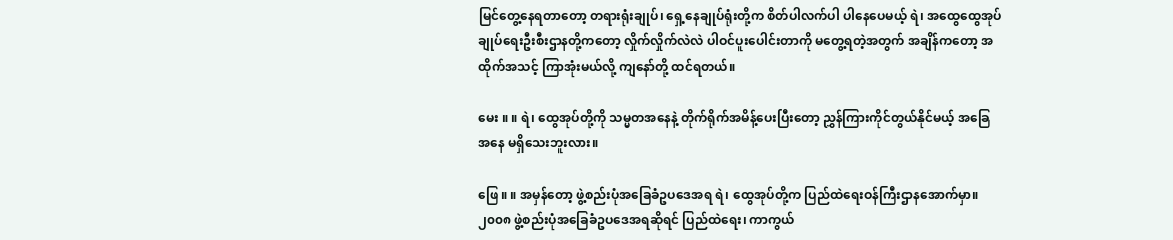မြင်တွေ့နေရတာတော့ တရားရုံးချုပ်၊ ရှေ့နေချုပ်ရုံးတို့က စိတ်ပါလက်ပါ ပါနေပေမယ့် ရဲ၊ အထွေထွေအုပ်ချုပ်ရေးဦးစီးဌာနတို့ကတော့ လှိုက်လှိုက်လဲလဲ ပါဝင်ပူးပေါင်းတာကို မတွေ့ရတဲ့အတွက် အချိန်ကတော့ အထိုက်အသင့် ကြာအုံးမယ်လို့ ကျနော်တို့ ထင်ရတယ်။

မေး ။ ။ ရဲ၊ ထွေအုပ်တို့ကို သမ္မတအနေနဲ့ တိုက်ရိုက်အမိန့်ပေးပြီးတော့ ညွှန်ကြားကိုင်တွယ်နိုင်မယ့် အခြေအနေ မရှိသေးဘူးလား။

ဖြေ ။ ။ အမှန်တော့ ဖွဲ့စည်းပုံအခြေခံဥပဒေအရ ရဲ၊ ထွေအုပ်တို့က ပြည်ထဲရေးဝန်ကြီးဌာနအောက်မှာ။ ၂၀၀၈ ဖွဲ့စည်းပုံအခြေခံဥပဒေအရဆိုရင် ပြည်ထဲရေး၊ ကာကွယ်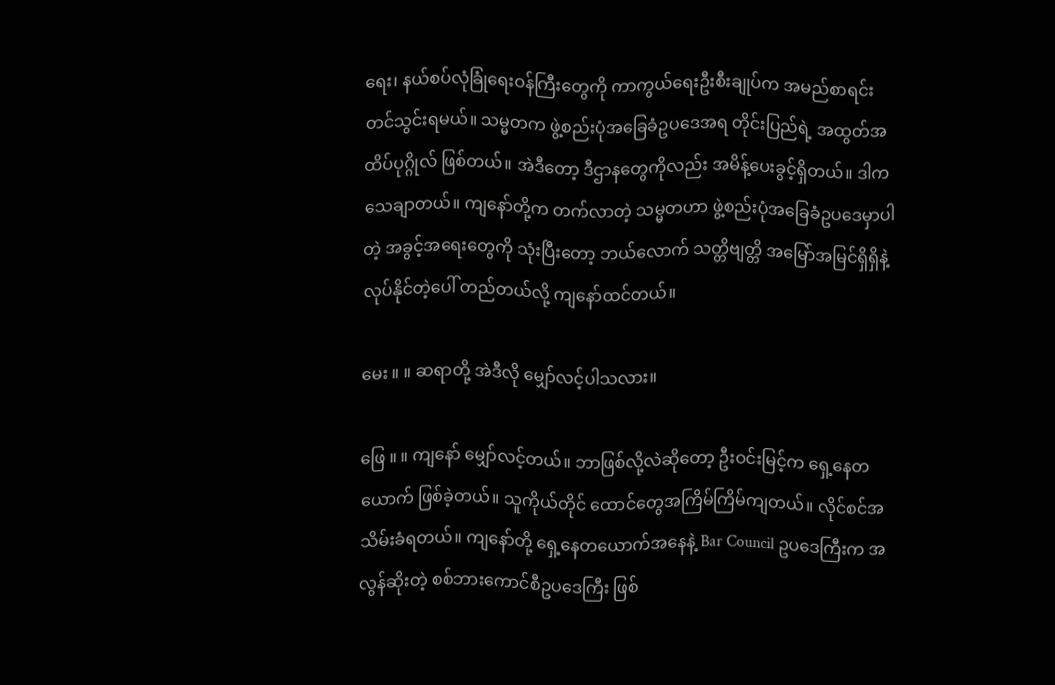ရေး၊ နယ်စပ်လုံခြုံရေးဝန်ကြီးတွေကို ကာကွယ်ရေးဦးစီးချုပ်က အမည်စာရင်း တင်သွင်းရမယ်။ သမ္မတက ဖွဲ့စည်းပုံအခြေခံဥပဒေအရ တိုင်းပြည်ရဲ့ အထွတ်အထိပ်ပုဂ္ဂိုလ် ဖြစ်တယ်။ အဲဒီတော့ ဒီဌာနတွေကိုလည်း အမိန့်ပေးခွင့်ရှိတယ်။ ဒါက သေချာတယ်။ ကျနော်တို့က တက်လာတဲ့ သမ္မတဟာ ဖွဲ့စည်းပုံအခြေခံဥပဒေမှာပါတဲ့ အခွင့်အရေးတွေကို သုံးပြီးတော့ ဘယ်လောက် သတ္တိဗျတ္တိ အမြော်အမြင်ရှိရှိနဲ့ လုပ်နိုင်တဲ့ပေါ် တည်တယ်လို့ ကျနော်ထင်တယ်။

မေး ။ ။ ဆရာတို့ အဲဒီလို မျှော်လင့်ပါသလား။

ဖြေ ။ ။ ကျနော် မျှော်လင့်တယ်။ ဘာဖြစ်လို့လဲဆိုတော့ ဦးဝင်းမြင့်က ရှေ့နေတယောက် ဖြစ်ခဲ့တယ်။ သူကိုယ်တိုင် ထောင်တွေအကြိမ်ကြိမ်ကျတယ်။ လိုင်စင်အသိမ်းခံရတယ်။ ကျနော်တို့ ရှေ့နေတယောက်အနေနဲ့ Bar Council ဥပဒေကြီးက အလွန်ဆိုးတဲ့ စစ်ဘားကောင်စီဥပဒေကြီး ဖြစ်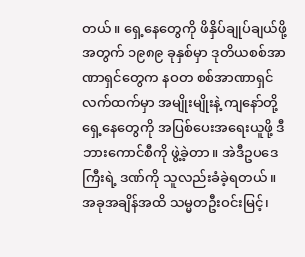တယ်။ ရှေ့နေတွေကို ဖိနှိပ်ချုပ်ချယ်ဖို့အတွက် ၁၉၈၉ ခုနှစ်မှာ ဒုတိယစစ်အာဏာရှင်တွေက နဝတ စစ်အာဏာရှင်လက်ထက်မှာ အမျိုးမျိုးနဲ့ ကျနော်တို့ ရှေ့နေတွေကို အပြစ်ပေးအရေးယူဖို့ ဒီ ဘားကောင်စီကို ဖွဲ့ခဲ့တာ။ အဲဒီဥပဒေကြီးရဲ့ ဒဏ်ကို သူလည်းခံခဲ့ရတယ်။ အခုအချိန်အထိ သမ္မတဦးဝင်းမြင့်၊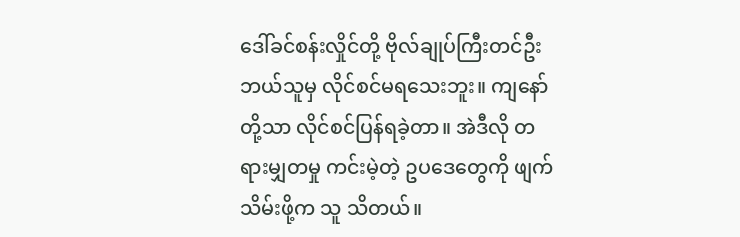ဒေါ်ခင်စန်းလှိုင်တို့ ဗိုလ်ချုပ်ကြီးတင်ဦး ဘယ်သူမှ လိုင်စင်မရသေးဘူး။ ကျနော်တို့သာ လိုင်စင်ပြန်ရခဲ့တာ။ အဲဒီလို တရားမျှတမှု ကင်းမဲ့တဲ့ ဥပဒေတွေကို ဖျက်သိမ်းဖို့က သူ သိတယ်။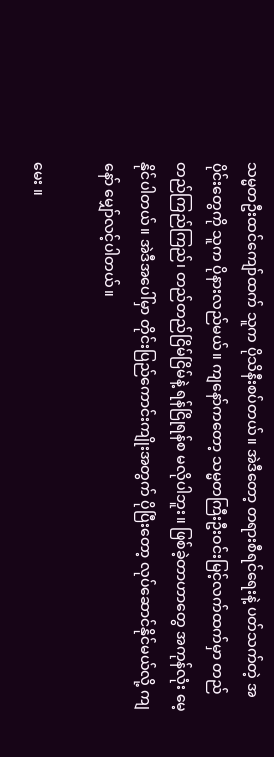သမ္မတဦးထင်ကျော်ထက် သူက ပိုသိနီးစပ်တယ်။ အဲဒီတော့ တရားစီရင်ရေးနဲ့ ပတ်သက်တဲ့ အပိုင်းတွေကို သူက ပိုနားလည်မယ်။ ကျနော်ကတော့ သမ္မတကြီးဦးဝင်းမြင့်လက်ထက်မှာ တည်တည်ကြည်ကြည်၊ တည်တည်ငြိမ်ငြိမ်နဲ့ ရန်ငြိုရန်စ မလိုပါဘူး။ ဖြစ်ခဲ့တာဟာတွေ အကုန်လုံး မေ့နိုင်ပါတယ်။ အဲဒီအပေါ်မှာ တိုင်းပြည်ကောင်းကျိုးအတွက် ပိုပြီးတော့ လုပ်ဆောင်နိုင်မယ်လို့ ကျနော် မျှော်လင့်ပါတယ်။

မေး ။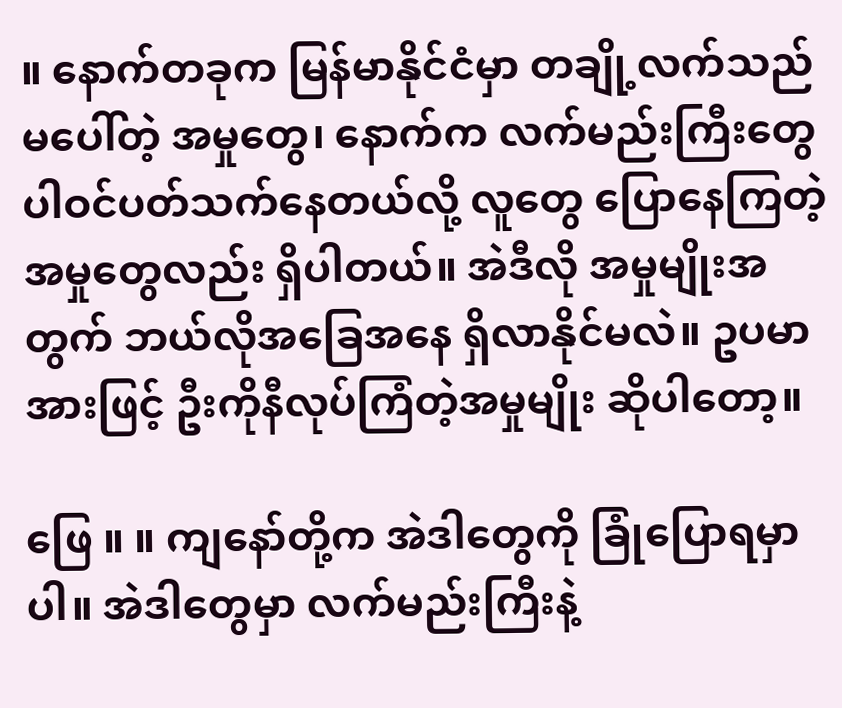။ နောက်တခုက မြန်မာနိုင်ငံမှာ တချို့လက်သည်မပေါ်တဲ့ အမှုတွေ၊ နောက်က လက်မည်းကြီးတွေ ပါဝင်ပတ်သက်နေတယ်လို့ လူတွေ ပြောနေကြတဲ့ အမှုတွေလည်း ရှိပါတယ်။ အဲဒီလို အမှုမျိုးအတွက် ဘယ်လိုအခြေအနေ ရှိလာနိုင်မလဲ။ ဥပမာအားဖြင့် ဦးကိုနီလုပ်ကြံတဲ့အမှုမျိုး ဆိုပါတော့။

ဖြေ ။ ။ ကျနော်တို့က အဲဒါတွေကို ခြုံပြောရမှာပါ။ အဲဒါတွေမှာ လက်မည်းကြီးနဲ့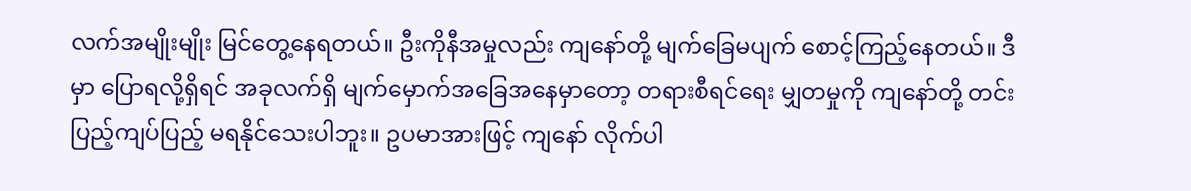လက်အမျိုးမျိုး မြင်တွေ့နေရတယ်။ ဦးကိုနီအမှုလည်း ကျနော်တို့ မျက်ခြေမပျက် စောင့်ကြည့်နေတယ်။ ဒီမှာ ပြောရလို့ရှိရင် အခုလက်ရှိ မျက်မှောက်အခြေအနေမှာတော့ တရားစီရင်ရေး မျှတမှုကို ကျနော်တို့ တင်းပြည့်ကျပ်ပြည့် မရနိုင်သေးပါဘူး။ ဥပမာအားဖြင့် ကျနော် လိုက်ပါ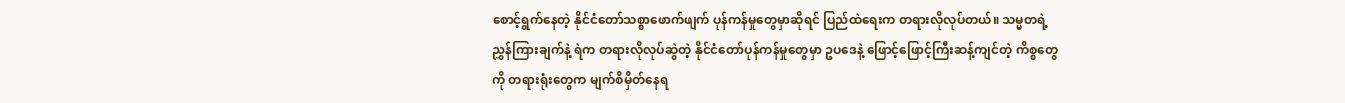စောင့်ရွက်နေတဲ့ နိုင်ငံတော်သစ္စာဖောက်ဖျက် ပုန်ကန်မှုတွေမှာဆိုရင် ပြည်ထဲရေးက တရားလိုလုပ်တယ်။ သမ္မတရဲ့ ညွှန်ကြားချက်နဲ့ ရဲက တရားလိုလုပ်ဆွဲတဲ့ နိုင်ငံတော်ပုန်ကန်မှုတွေမှာ ဥပဒေနဲ့ ဖြောင့်ဖြောင့်ကြီးဆန့်ကျင်တဲ့ ကိစ္စတွေကို တရားရုံးတွေက မျက်စိမှိတ်နေရ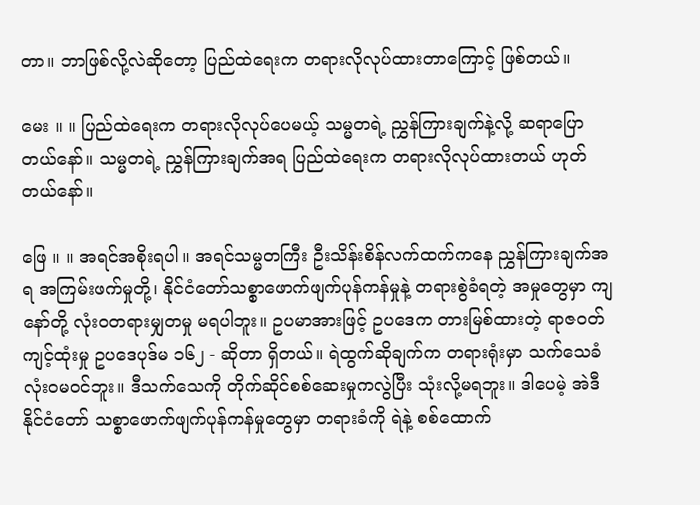တာ။ ဘာဖြစ်လို့လဲဆိုတော့ ပြည်ထဲရေးက တရားလိုလုပ်ထားတာကြောင့် ဖြစ်တယ်။

မေး ။ ။ ပြည်ထဲရေးက တရားလိုလုပ်ပေမယ့် သမ္မတရဲ့ ညွှန်ကြားချက်နဲ့လို့ ဆရာပြောတယ်နော်။ သမ္မတရဲ့ ညွှန်ကြားချက်အရ ပြည်ထဲရေးက တရားလိုလုပ်ထားတယ် ဟုတ်တယ်နော်။

ဖြေ ။ ။ အရင်အစိုးရပါ။ အရင်သမ္မတကြီး ဦးသိန်းစိန်လက်ထက်ကနေ ညွှန်ကြားချက်အရ အကြမ်းဖက်မှုတို့၊ နိုင်ငံတော်သစ္စာဖောက်ဖျက်ပုန်ကန်မှုနဲ့ တရားစွဲခံရတဲ့ အမှုတွေမှာ ကျနော်တို့ လုံးဝတရားမျှတမှု မရပါဘူး။ ဥပမာအားဖြင့် ဥပဒေက တားမြစ်ထားတဲ့ ရာဇဝတ်ကျင့်ထုံးမှု ဥပဒေပုဒ်မ ၁၆၂ - ဆိုတာ ရှိတယ်။ ရဲထွက်ဆိုချက်က တရားရုံးမှာ သက်သေခံလုံးဝမဝင်ဘူး။ ဒီသက်သေကို တိုက်ဆိုင်စစ်ဆေးမှုကလွဲပြီး သုံးလို့မရဘူး။ ဒါပေမဲ့ အဲဒီနိုင်ငံတော် သစ္စာဖောက်ဖျက်ပုန်ကန်မှုတွေမှာ တရားခံကို ရဲနဲ့ စစ်ထောက်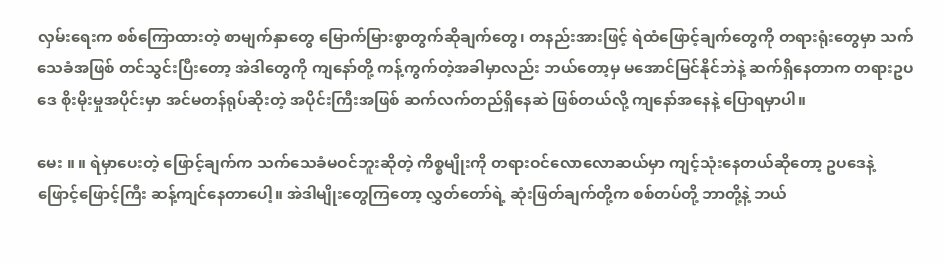လှမ်းရေးက စစ်ကြောထားတဲ့ စာမျက်နှာတွေ မြောက်မြားစွာတွက်ဆိုချက်တွေ၊ တနည်းအားဖြင့် ရဲထံဖြောင့်ချက်တွေကို တရားရုံးတွေမှာ သက်သေခံအဖြစ် တင်သွင်းပြီးတော့ အဲဒါတွေကို ကျနော်တို့ ကန့်ကွက်တဲ့အခါမှာလည်း ဘယ်တော့မှ မအောင်မြင်နိုင်ဘဲနဲ့ ဆက်ရှိနေတာက တရားဥပဒေ စိုးမိုးမှုအပိုင်းမှာ အင်မတန်ရုပ်ဆိုးတဲ့ အပိုင်းကြီးအဖြစ် ဆက်လက်တည်ရှိနေဆဲ ဖြစ်တယ်လို့ ကျနော်အနေနဲ့ ပြောရမှာပါ။

မေး ။ ။ ရဲမှာပေးတဲ့ ဖြောင့်ချက်က သက်သေခံမဝင်ဘူးဆိုတဲ့ ကိစ္စမျိုးကို တရားဝင်လောလောဆယ်မှာ ကျင့်သုံးနေတယ်ဆိုတော့ ဥပဒေနဲ့ ဖြောင့်ဖြောင့်ကြီး ဆန့်ကျင်နေတာပေါ့။ အဲဒါမျိုးတွေကြတော့ လွှတ်တော်ရဲ့ ဆုံးဖြတ်ချက်တို့က စစ်တပ်တို့ ဘာတို့နဲ့ ဘယ်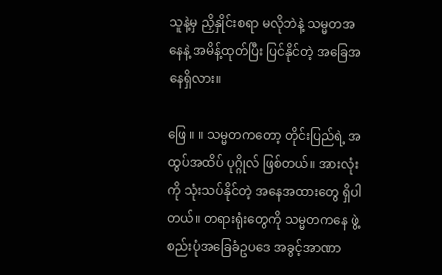သူနဲ့မှ ညှိနှိုင်းစရာ မလိုဘဲနဲ့ သမ္မတအနေနဲ့ အမိန့်ထုတ်ပြီး ပြင်နိုင်တဲ့ အခြေအနေရှိလား။

ဖြေ ။ ။ သမ္မတကတော့ တိုင်းပြည်ရဲ့ အထွပ်အထိပ် ပုဂ္ဂိုလ် ဖြစ်တယ်။ အားလုံးကို သုံးသပ်နိုင်တဲ့ အနေအထားတွေ ရှိပါတယ်။ တရားရုံးတွေကို သမ္မတကနေ ဖွဲ့စည်းပုံအခြေခံဥပဒေ အခွင့်အာဏာ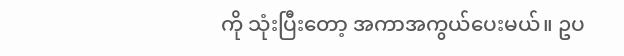ကို သုံးပြီးတော့ အကာအကွယ်ပေးမယ်။ ဥပ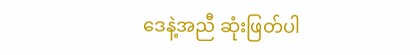ဒေနဲ့အညီ ဆုံးဖြတ်ပါ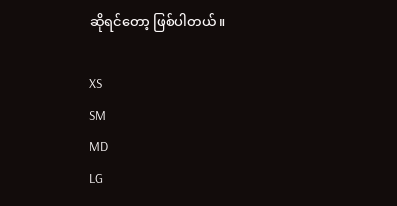ဆိုရင်တော့ ဖြစ်ပါတယ်။

XS
SM
MD
LG